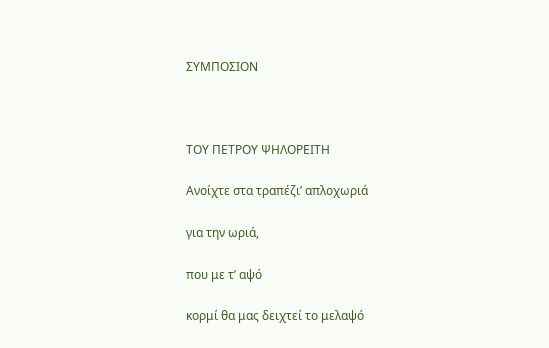ΣΥΜΠΟΣΙΟΝ



ΤΟΥ ΠΕΤΡΟΥ ΨΗΛΟΡΕΙΤΗ

Ανοίχτε στα τραπέζιʼ απλοχωριά

για την ωριά,

που με τʼ αψό

κορμί θα μας δειχτεί το μελαψό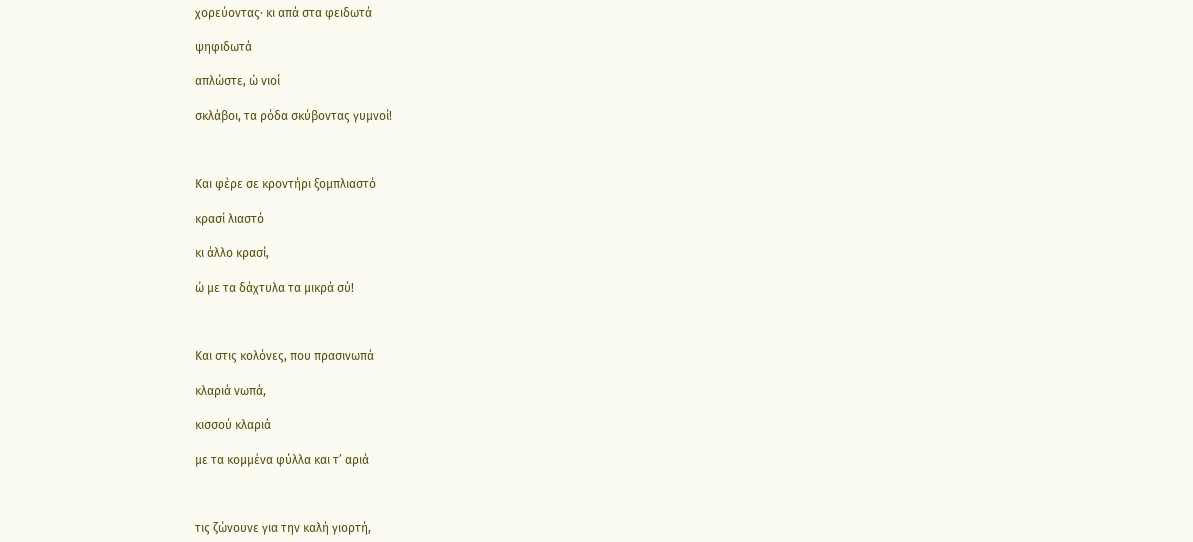χορεύοντας· κι απά στα φειδωτά

ψηφιδωτά

απλώστε, ώ νιοί

σκλάβοι, τα ρόδα σκύβοντας γυμνοί!



Και φέρε σε κροντήρι ξομπλιαστό

κρασί λιαστό

κι άλλο κρασί,

ώ με τα δάχτυλα τα μικρά σύ!



Και στις κολόνες, που πρασινωπά

κλαριά νωπά,

κισσού κλαριά

με τα κομμένα φύλλα και τʼ αριά



τις ζώνουνε για την καλή γιορτή,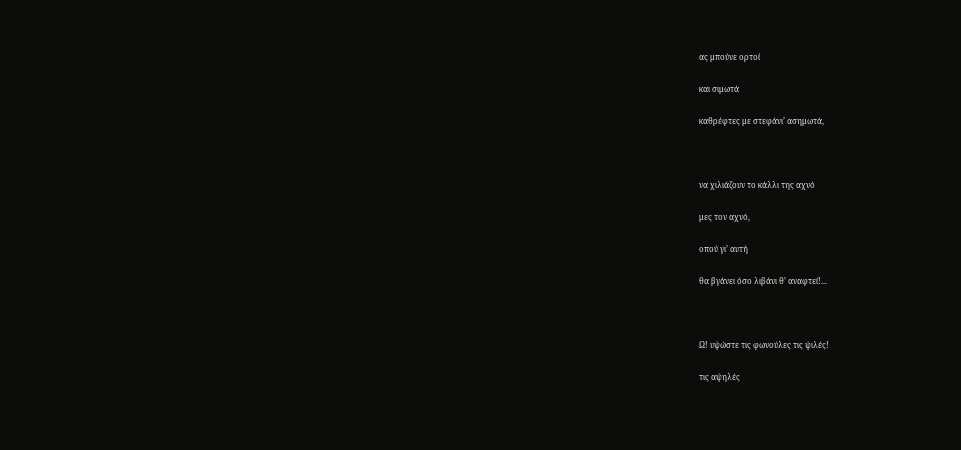ας μπούνε ορτοί

και σιμωτά

καθρέφτες με στεφάνιʼ ασημωτά,



να χιλιάζουν το κάλλι της αχνό

μες τον αχνό,

οπού γιʼ αυτή

θα βγάνει όσο λιβάνι θʼ αναφτεί!...



Ω! υψώστε τις φωνούλες τις ψιλές!

τις αψηλές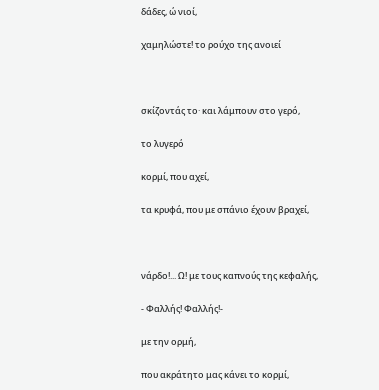δάδες, ώ νιοί,

χαμηλώστε! το ρούχο της ανοιεί



σκίζοντάς το· και λάμπουν στο γερό,

το λυγερό

κορμί, που αχεί,

τα κρυφά, που με σπάνιο έχουν βραχεί,



νάρδο!... Ω! με τους καπνούς της κεφαλής,

- Φαλλής! Φαλλής!-

με την ορμή,

που ακράτητο μας κάνει το κορμί,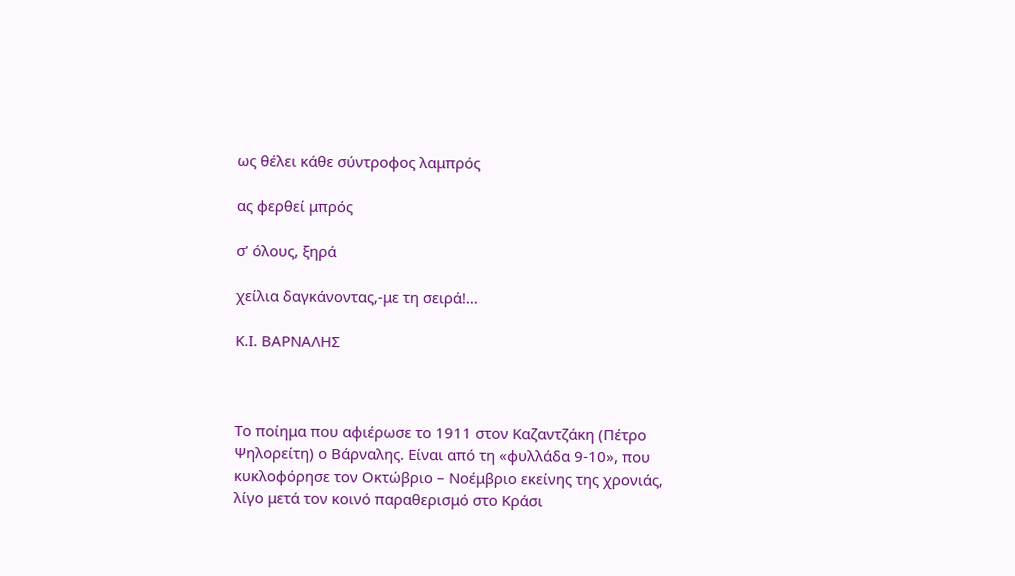ως θέλει κάθε σύντροφος λαμπρός

ας φερθεί μπρός

σʼ όλους, ξηρά

χείλια δαγκάνοντας,-με τη σειρά!...

Κ.Ι. ΒΑΡΝΑΛΗΣ



Το ποίημα που αφιέρωσε το 1911 στον Καζαντζάκη (Πέτρο Ψηλορείτη) ο Βάρναλης. Είναι από τη «φυλλάδα 9-10», που κυκλοφόρησε τον Οκτώβριο – Νοέμβριο εκείνης της χρονιάς, λίγο μετά τον κοινό παραθερισμό στο Κράσι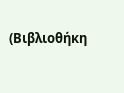(Βιβλιοθήκη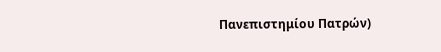Πανεπιστημίου Πατρών)